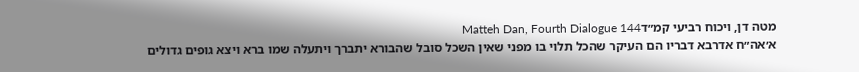מטה דן, ויכוח רביעי קמ״דMatteh Dan, Fourth Dialogue 144
א׳אה״ח אדרבא דבריו הם העיקר שהכל תלוי בו מפני שאין השכל סובל שהבורא יתברך ויתעלה שמו ברא ויצא גופים גדולים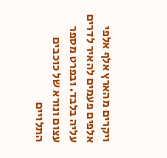ויקרים מהארץ אלף אלפי אלפים פעמים להאיר לדרים עליה בלבד. ובפרט מספר עצום ונורא של כוכבים התלויים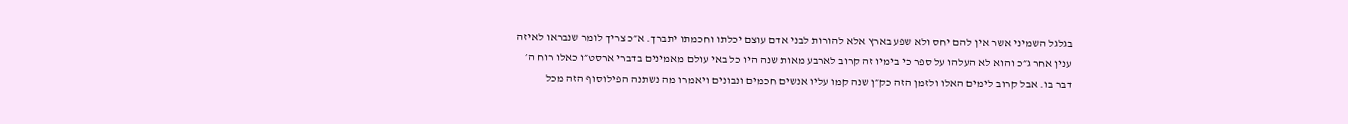בגלגל השמיני אשר אין להם יחס ולא שפע בארץ אלא להורות לבני אדם עוצם יכלתו וחכמתו יתברך. א״כ צריך לומר שנבראו לאיזה ענין אחר ג״כ והוא לא העלהו על ספר כי בימיו זה קרוב לארבע מאות שנה היו כל באי עולם מאמינים בדברי ארסט״ו כאלו רוח ה׳ דבר בו. אבל קרוב לימים האלו ולזמן הזה כק״ן שנה קמו עליו אנשים חכמים ונבונים ויאמרו מה נשתנה הפילוסוף הזה מכל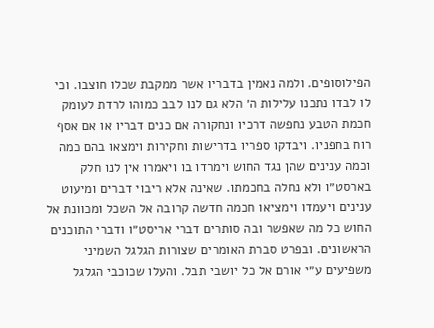הפילוסופים. ולמה נאמין בדבריו אשר ממקבת שכלו חוצבו. וכי לו לבדו נתכנו עלילות ה׳ הלא גם לנו לבב כמוהו לרדת לעומק חכמת הטבע נחפשה דרכיו ונחקורה אם כנים דבריו או אם אסף רוח בחפניו. ויבדקו ספריו בדרישות וחקירות וימצאו בהם כמה וכמה ענינים שהן נגד החוש וימרדו בו ויאמרו אין לנו חלק בארסט״ו ולא נחלה בחכמתו. שאינה אלא ריבוי דברים ומיעוט ענינים ויעמדו וימציאו חכמה חדשה קרובה אל השכל ומכוונת אל החוש כל מה שאפשר ובה סותרים דברי אריסט״ו ודברי התוכנים הראשונים. ובפרט סברת האומרים שצורות הגלגל השמיני משפיעים ע״י אורם אל כל יושבי תבל. והעלו שכוכבי הגלגל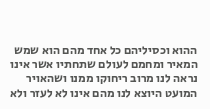ההוא וכסיליהם כל אחד מהם הוא שמש המאיר ומחמם לעולם שתחתיו אשר אינו נראה לנו מרוב ריחוקו ממנו ושהאויר המועט היוצא לנו מהם אינו לא לעזר ולא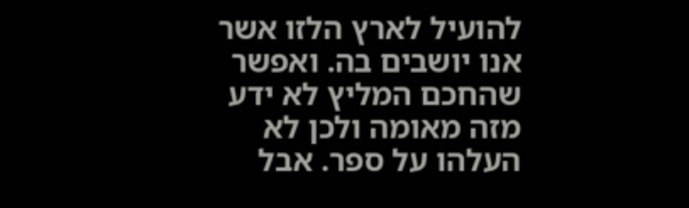להועיל לארץ הלזו אשר אנו יושבים בה. ואפשר שהחכם המליץ לא ידע מזה מאומה ולכן לא העלהו על ספר. אבל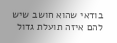בודאי שהוא חושב שיש להם איזה תועלת גדול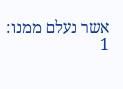אשר נעלם ממנו:
1